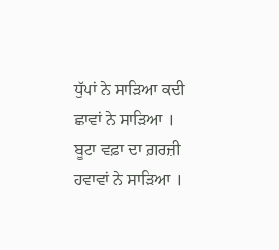ਧੁੱਪਾਂ ਨੇ ਸਾੜਿਆ ਕਦੀ ਛਾਵਾਂ ਨੇ ਸਾੜਿਆ ।
ਬੂਟਾ ਵਫ਼ਾ ਦਾ ਗ਼ਰਜ਼ੀ ਹਵਾਵਾਂ ਨੇ ਸਾੜਿਆ ।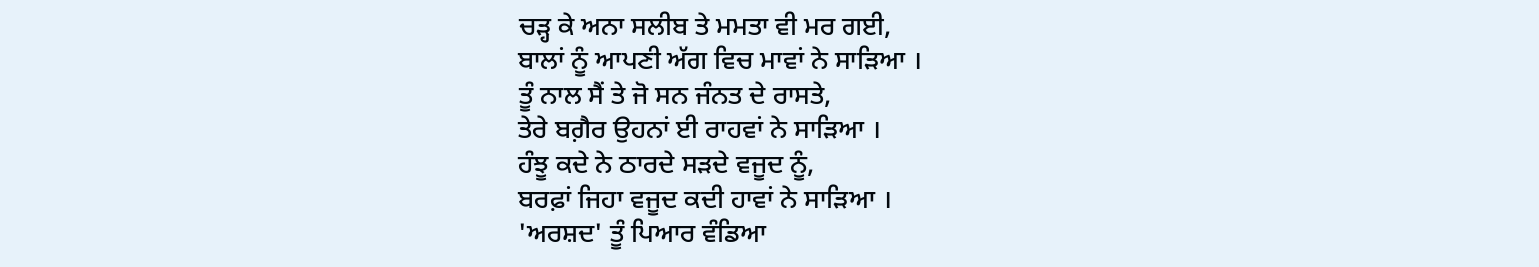ਚੜ੍ਹ ਕੇ ਅਨਾ ਸਲੀਬ ਤੇ ਮਮਤਾ ਵੀ ਮਰ ਗਈ,
ਬਾਲਾਂ ਨੂੰ ਆਪਣੀ ਅੱਗ ਵਿਚ ਮਾਵਾਂ ਨੇ ਸਾੜਿਆ ।
ਤੂੰ ਨਾਲ ਸੈਂ ਤੇ ਜੋ ਸਨ ਜੰਨਤ ਦੇ ਰਾਸਤੇ,
ਤੇਰੇ ਬਗ਼ੈਰ ਉਹਨਾਂ ਈ ਰਾਹਵਾਂ ਨੇ ਸਾੜਿਆ ।
ਹੰਝੂ ਕਦੇ ਨੇ ਠਾਰਦੇ ਸੜਦੇ ਵਜੂਦ ਨੂੰ,
ਬਰਫ਼ਾਂ ਜਿਹਾ ਵਜੂਦ ਕਦੀ ਹਾਵਾਂ ਨੇ ਸਾੜਿਆ ।
'ਅਰਸ਼ਦ' ਤੂੰ ਪਿਆਰ ਵੰਡਿਆ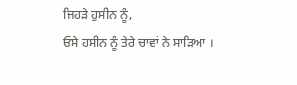ਜਿਹੜੇ ਹੁਸੀਨ ਨੂੰ,
ਓਸੇ ਹਸੀਨ ਨੂੰ ਤੇਰੇ ਚਾਵਾਂ ਨੇ ਸਾੜਿਆ ।